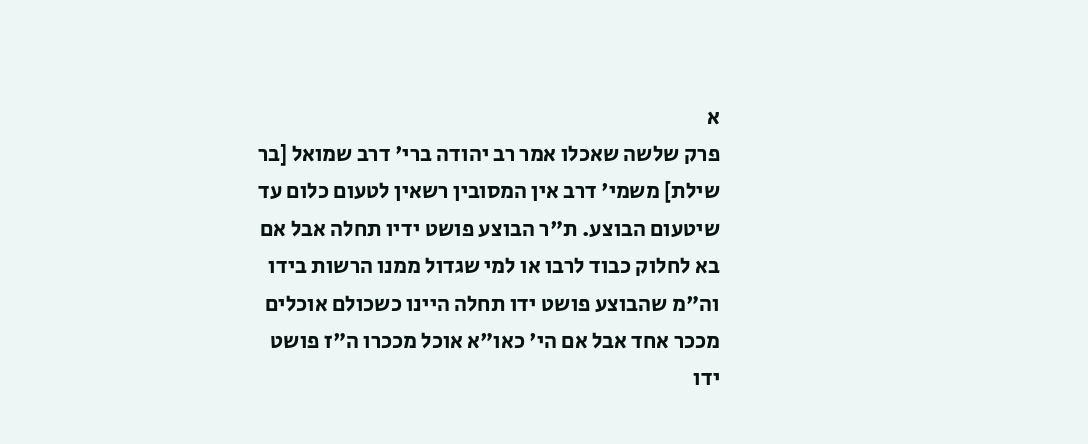א
פרק שלשה שאכלו אמר רב יהודה ברי' דרב שמואל [בר שילת] משמי' דרב אין המסובין רשאין לטעום כלום עד שיטעום הבוצע. ת"ר הבוצע פושט ידיו תחלה אבל אם בא לחלוק כבוד לרבו או למי שגדול ממנו הרשות בידו וה"מ שהבוצע פושט ידו תחלה היינו כשכולם אוכלים מככר אחד אבל אם הי' כאו"א אוכל מככרו ה"ז פושט ידו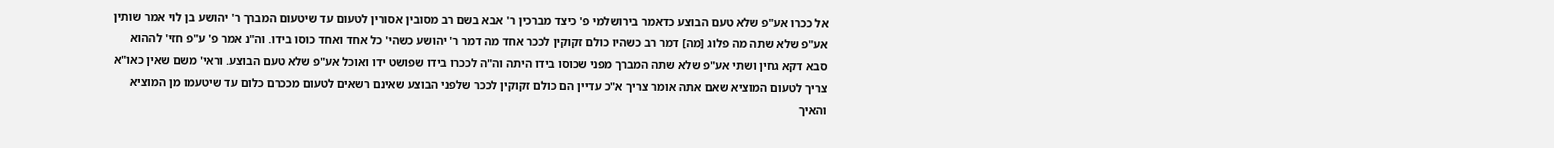אל ככרו אע"פ שלא טעם הבוצע כדאמר בירושלמי פ' כיצד מברכין ר' אבא בשם רב מסובין אסורין לטעום עד שיטעום המברך ר' יהושע בן לוי אמר שותין אע"פ שלא שתה מה פלוג [מה] דמר רב כשהיו כולם זקוקין לככר אחד מה דמר ר' יהושע כשהי' כל אחד ואחד כוסו בידו. וה"נ אמר פ' ע"פ חזי' לההוא סבא דקא גחין ושתי אע"פ שלא שתה המברך מפני שכוסו בידו היתה וה"ה לככרו בידו שפושט ידו ואוכל אע"פ שלא טעם הבוצע. וראי' משם שאין כאו"א צריך לטעום המוציא שאם אתה אומר צריך א"כ עדיין הם כולם זקוקין לככר שלפני הבוצע שאינם רשאים לטעום מככרם כלום עד שיטעמו מן המוציא והאיך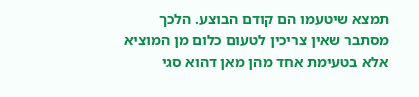תמצא שיטעמו הם קודם הבוצע. הלכך מסתבר שאין צריכין לטעום כלום מן המוציא אלא בטעימת אחד מהן מאן דהוא סגי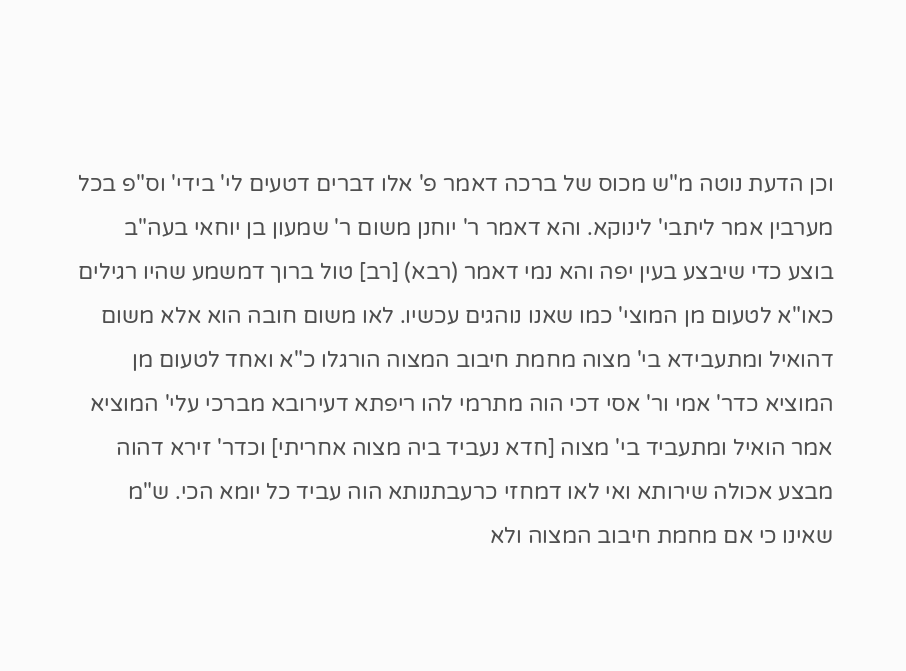וכן הדעת נוטה מ"ש מכוס של ברכה דאמר פ' אלו דברים דטעים לי' בידי' וס"פ בכל מערבין אמר ליתבי' לינוקא. והא דאמר ר' יוחנן משום ר' שמעון בן יוחאי בעה"ב בוצע כדי שיבצע בעין יפה והא נמי דאמר (רבא) [רב] טול ברוך דמשמע שהיו רגילים כאו"א לטעום מן המוצי' כמו שאנו נוהגים עכשיו. לאו משום חובה הוא אלא משום דהואיל ומתעבידא בי' מצוה מחמת חיבוב המצוה הורגלו כ"א ואחד לטעום מן המוציא כדר' אמי ור' אסי דכי הוה מתרמי להו ריפתא דעירובא מברכי עלי' המוציא אמר הואיל ומתעביד בי' מצוה [חדא נעביד ביה מצוה אחריתי] וכדר' זירא דהוה מבצע אכולה שירותא ואי לאו דמחזי כרעבתנותא הוה עביד כל יומא הכי. ש"מ שאינו כי אם מחמת חיבוב המצוה ולא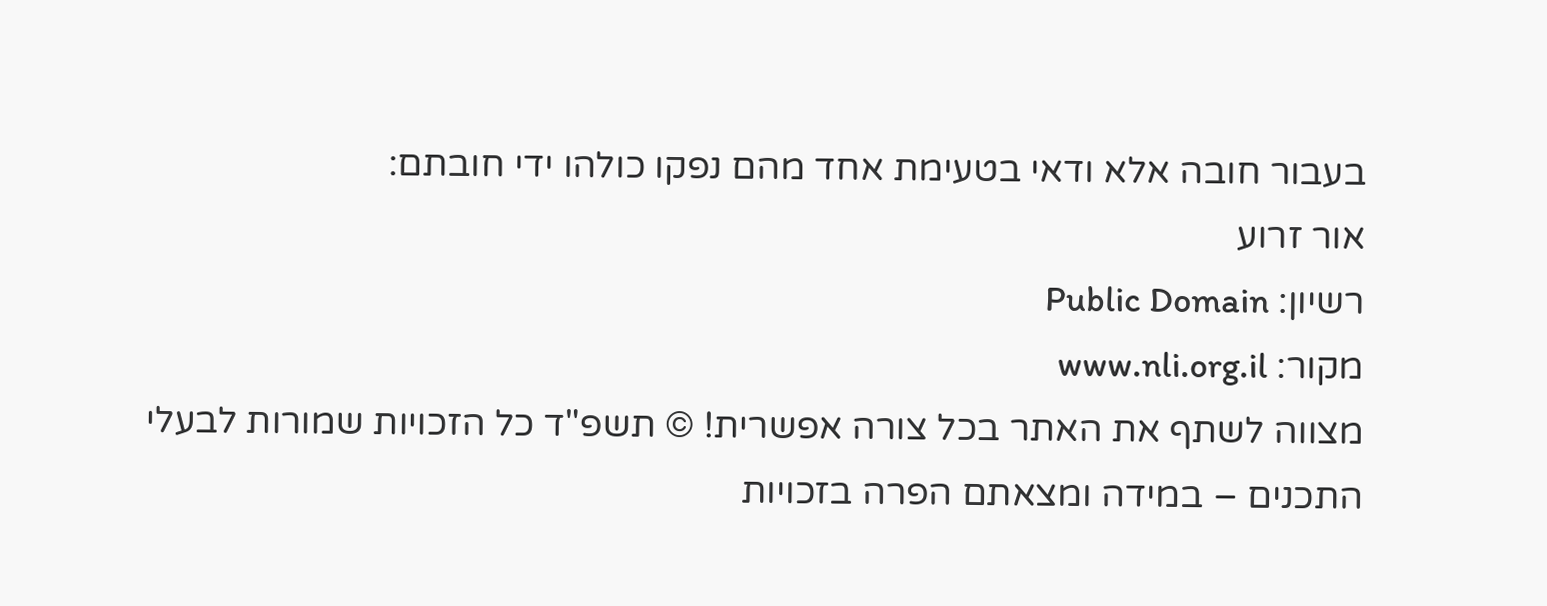בעבור חובה אלא ודאי בטעימת אחד מהם נפקו כולהו ידי חובתם:
אור זרוע
רשיון: Public Domain
מקור: www.nli.org.il
מצווה לשתף את האתר בכל צורה אפשרית! © תשפ"ד כל הזכויות שמורות לבעלי התכנים – במידה ומצאתם הפרה בזכויות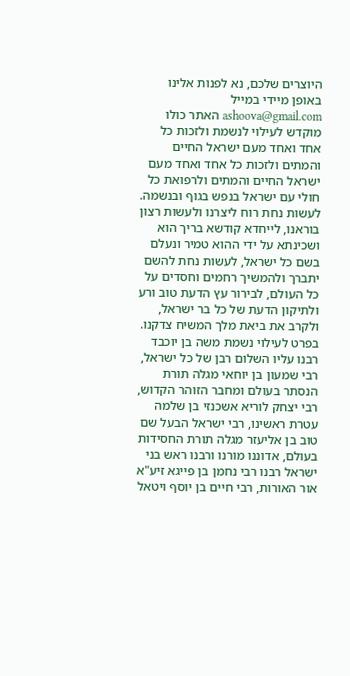היוצרים שלכם, נא לפנות אלינו באופן מיידי במייל ashoova@gmail.com האתר כולו מוקדש לעילוי לנשמת ולזכות כל אחד ואחד מעם ישראל החיים והמתים ולזכות כל אחד ואחד מעם ישראל החיים והמתים ולרפואת כל חולי עם ישראל בנפש בגוף ובנשמה. לעשות נחת רוח ליצרנו ולעשות רצון בוראנו, לייחדא קודשא בריך הוא ושכינתא על ידי ההוא טמיר ונעלם בשם כל ישראל, לעשות נחת להשם יתברך ולהמשיך רחמים וחסדים על כל העולם, לבירור עץ הדעת טוב ורע ולתיקון הדעת של כל בר ישראל, ולקרב את ביאת מלך המשיח צדקנו. בפרט לעילוי נשמת משה בן יוכבד רבנו עליו השלום רבן של כל ישראל, רבי שמעון בן יוחאי מגלה תורת הנסתר בעולם ומחבר הזוהר הקדוש, רבי יצחק לוריא אשכנזי בן שלמה עטרת ראשינו, רבי ישראל הבעל שם טוב בן אליעזר מגלה תורת החסידות בעולם, אדוננו מורנו ורבנו ראש בני ישראל רבנו רבי נחמן בן פייגא זיע"א אור האורות, רבי חיים בן יוסף ויטאל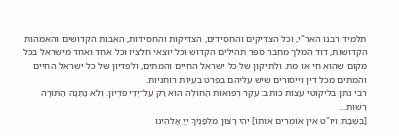תלמיד רבנו האר"י, וכל הצדיקים והחסידים, הצדיקות והחסידות, האבות הקדושים והאמהות הקדושות, דוד המלך מחבר ספר תהילים הקדוש וכל יוצאי חלציו וכל אחד ואחד מישראל בכל מקום שהוא חי או מת. ולתיקון של כל ישראל החיים והמתים, ולפדיון של כל ישראל החיים והמתים מכל דין וייסורים שיש עליהם בפרט בעיות רוחניות.
רבי נתן בליקוטי עצות כותב: עִקַּר רְפוּאוֹת הַחוֹלֶה הוּא רַק עַל־יְדֵי פִּדְיוֹן. וְלֹא נָתְנָה הַתּוֹרָה רְשׁוּת…
[בְּשַׁבָּת ויו"ט אֵין אוֹמְרִים אוֹתוֹ] יְהִי רָצוֹן מִלְּפָנֶיךָ יְיָ אֱלֹהֵינוּ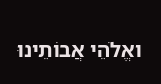ואֱלֹהֵי אֲבוֹתֵינוּ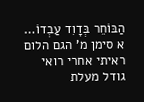הַבּוֹחֵר בְּדָוִד עַבְדוֹ…
א סימן מ' הגם הלום ראיתי אחרי רואי גודל מעלת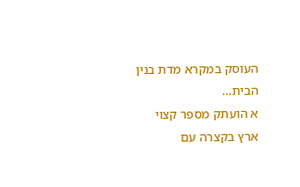העוסק במקרא מדת בנין הבית…
א הועתק מספר קצוי ארץ בקצרה עם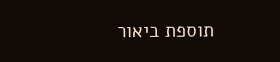תוספת ביאור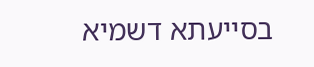בסייעתא דשמיא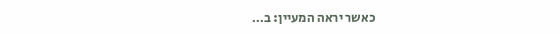כאשר יראה המעיין: ב…